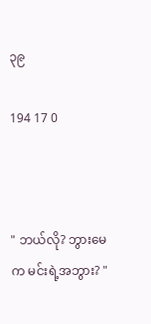၃၉

194 17 0



" ဘယ်လို? ဘွားမေက မင်းရဲ့အဘွား? "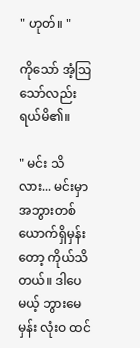" ဟုတ်။ "

ကိုသော် အံ့ဩသော်လည်း ရယ်မိ၏။

" မင်း သိလား... မင်းမှာ အဘွားတစ်ယောက်ရှိမှန်းတော့ ကိုယ်သိတယ်။ ဒါပေမယ့် ဘွားမေမှန်း လုံးဝ ထင်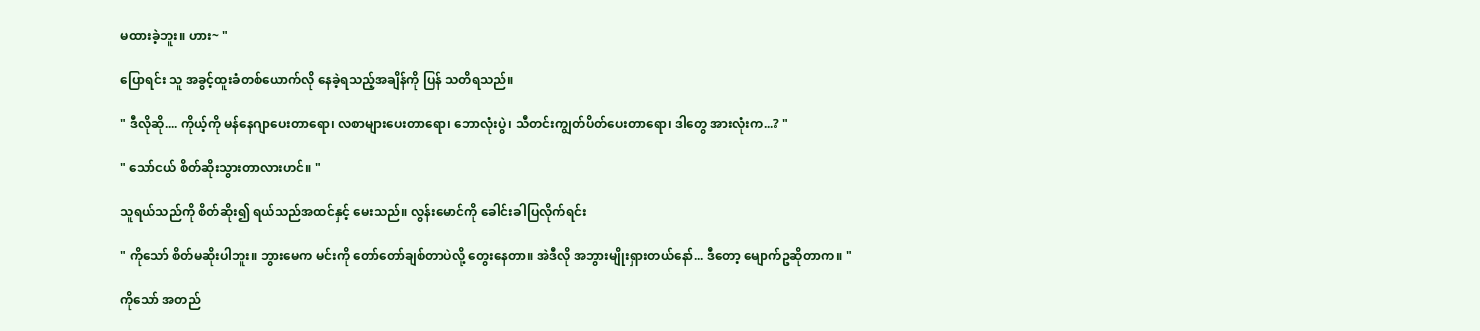မထားခဲ့ဘူး။ ဟား‌~ "

ပြောရင်း သူ အခွင့်ထူးခံတစ်ယောက်လို နေခဲ့ရသည့်အချိန်ကို ပြန် သတိရသည်။

" ဒီလိုဆို.... ကိုယ့်ကို မန်နေဂျာပေးတာရော၊ လစာများပေးတာရော၊ ဘောလုံးပွဲ၊ သီတင်းကျွတ်ပိတ်ပေးတာရော၊ ဒါတွေ အားလုံးက...? "

" သော်ငယ် စိတ်ဆိုးသွားတာလားဟင်။ "

သူရယ်သည်ကို စိတ်ဆိုး၍ ရယ်သည်အထင်နှင့် မေးသည်။ လွန်းမောင်ကို ခေါင်းခါပြလိုက်ရင်း

" ကိုသော် စိတ်မဆိုးပါဘူး။ ဘွားမေက မင်းကို တော်တော်ချစ်တာပဲလို့ တွေးနေတာ။ အဲဒီလို အဘွားမျိုးရှားတယ်နော်... ဒီတော့ မျောက်ဥဆိုတာက။ "

ကိုသော် အတည်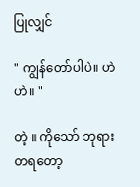ပြုလျှင်

" ကျွန်တော်ပါပဲ။ ဟဲဟဲ။ "

တဲ့ ။ ကိုသော် ဘုရားတရတော့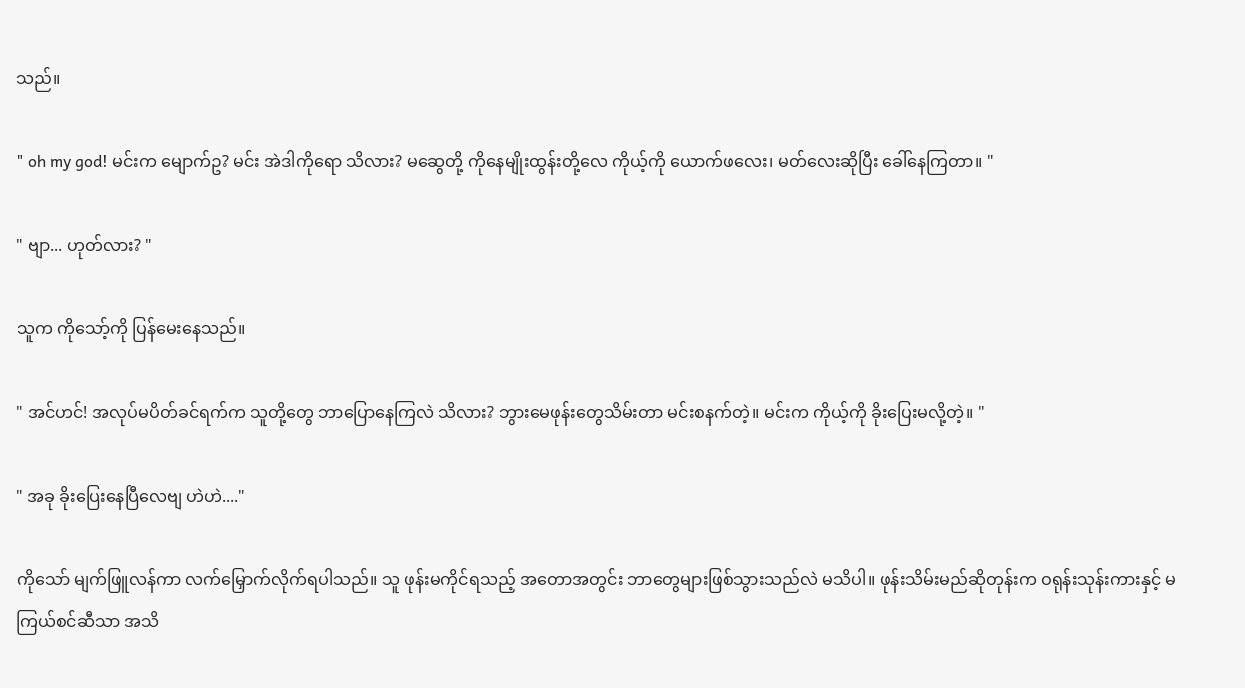သည်။

" oh my god! မင်းက မျောက်ဥ? မင်း အဲဒါကိုရော သိလား? မဆွေတို့ ကိုနေမျိုးထွန်းတို့လေ ကိုယ့်ကို ယောက်ဖလေး၊ မတ်လေးဆိုပြီး ခေါ်နေကြတာ။ "

" ဗျာ... ဟုတ်လား? "

သူက ကိုသော့်ကို ပြန်မေးနေသည်။

" အင်ဟင်! အလုပ်မပိတ်ခင်ရက်က သူတို့တွေ ဘာပြောနေကြလဲ သိလား? ဘွားမေဖုန်းတွေသိမ်းတာ မင်းစနက်တဲ့။ မင်းက ကိုယ့်ကို ခိုးပြေးမလို့တဲ့။ "

" အခု ခိုးပြေးနေပြီလေဗျ ဟဲဟဲ...."

ကိုသော် မျက်ဖြူလန်ကာ လက်မြှောက်လိုက်ရပါသည်။ သူ ဖုန်းမကိုင်ရသည့် အတောအတွင်း ဘာတွေများဖြစ်သွားသည်လဲ မသိပါ။ ဖုန်းသိမ်းမည်ဆိုတုန်းက ဝရုန်းသုန်းကားနှင့် မကြယ်စင်ဆီသာ အသိ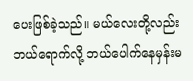ပေးဖြစ်ခဲ့သည်။ မယ်လေးတို့လည်း ဘယ်ရောက်လို့ ဘယ်ပေါက်နေမှန်းမ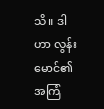သိ။ ဒါဟာ လွန်းမောင်၏ အကြံ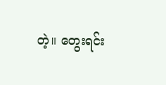တဲ့။ တွေးရင်း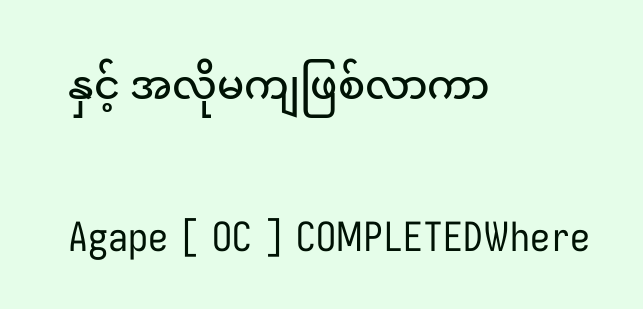နှင့် အလိုမကျဖြစ်လာကာ

Agape [ OC ] COMPLETEDWhere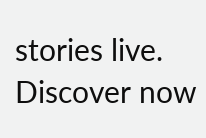stories live. Discover now